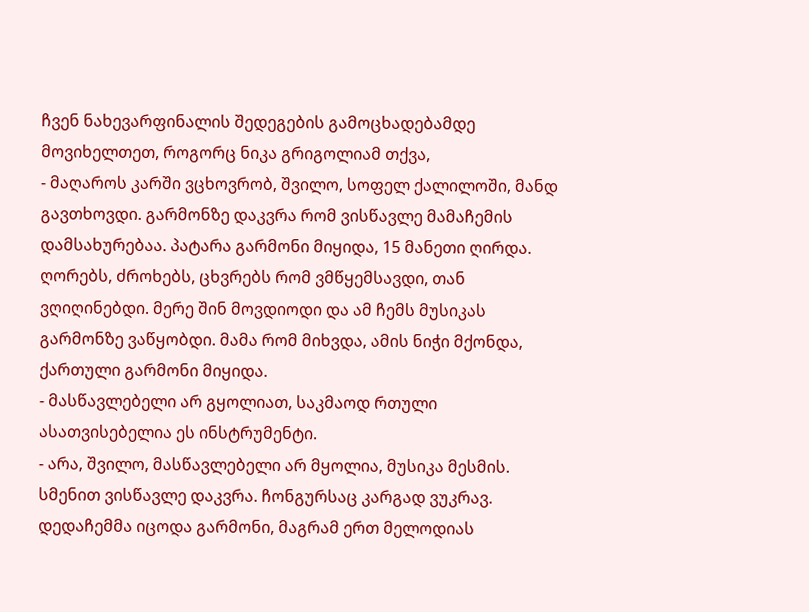ჩვენ ნახევარფინალის შედეგების გამოცხადებამდე მოვიხელთეთ, როგორც ნიკა გრიგოლიამ თქვა,
- მაღაროს კარში ვცხოვრობ, შვილო, სოფელ ქალილოში, მანდ გავთხოვდი. გარმონზე დაკვრა რომ ვისწავლე მამაჩემის დამსახურებაა. პატარა გარმონი მიყიდა, 15 მანეთი ღირდა. ღორებს, ძროხებს, ცხვრებს რომ ვმწყემსავდი, თან ვღიღინებდი. მერე შინ მოვდიოდი და ამ ჩემს მუსიკას გარმონზე ვაწყობდი. მამა რომ მიხვდა, ამის ნიჭი მქონდა, ქართული გარმონი მიყიდა.
- მასწავლებელი არ გყოლიათ, საკმაოდ რთული ასათვისებელია ეს ინსტრუმენტი.
- არა, შვილო, მასწავლებელი არ მყოლია, მუსიკა მესმის. სმენით ვისწავლე დაკვრა. ჩონგურსაც კარგად ვუკრავ. დედაჩემმა იცოდა გარმონი, მაგრამ ერთ მელოდიას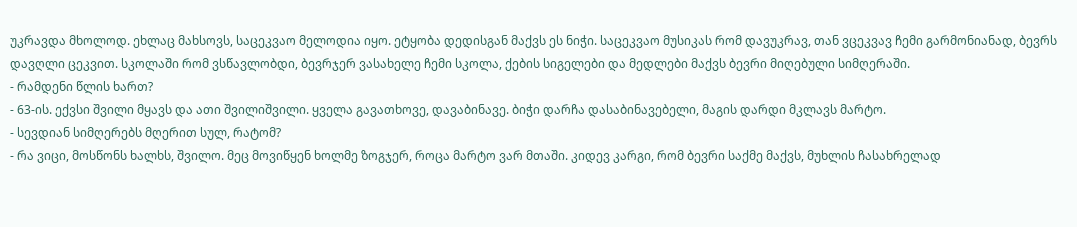უკრავდა მხოლოდ. ეხლაც მახსოვს, საცეკვაო მელოდია იყო. ეტყობა დედისგან მაქვს ეს ნიჭი. საცეკვაო მუსიკას რომ დავუკრავ, თან ვცეკვავ ჩემი გარმონიანად, ბევრს დავღლი ცეკვით. სკოლაში რომ ვსწავლობდი, ბევრჯერ ვასახელე ჩემი სკოლა, ქების სიგელები და მედლები მაქვს ბევრი მიღებული სიმღერაში.
- რამდენი წლის ხართ?
- 63-ის. ექვსი შვილი მყავს და ათი შვილიშვილი. ყველა გავათხოვე, დავაბინავე. ბიჭი დარჩა დასაბინავებელი, მაგის დარდი მკლავს მარტო.
- სევდიან სიმღერებს მღერით სულ, რატომ?
- რა ვიცი, მოსწონს ხალხს, შვილო. მეც მოვიწყენ ხოლმე ზოგჯერ, როცა მარტო ვარ მთაში. კიდევ კარგი, რომ ბევრი საქმე მაქვს, მუხლის ჩასახრელად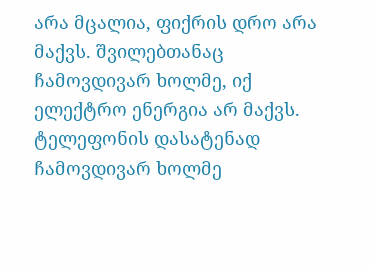არა მცალია, ფიქრის დრო არა მაქვს. შვილებთანაც ჩამოვდივარ ხოლმე, იქ ელექტრო ენერგია არ მაქვს. ტელეფონის დასატენად ჩამოვდივარ ხოლმე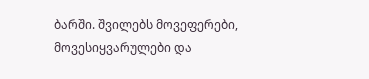ბარში. შვილებს მოვეფერები, მოვესიყვარულები და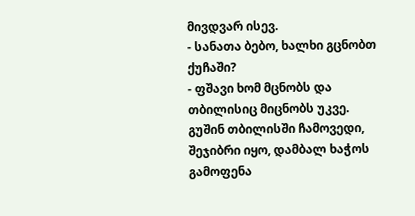მივდვარ ისევ.
- სანათა ბებო, ხალხი გცნობთ ქუჩაში?
- ფშავი ხომ მცნობს და თბილისიც მიცნობს უკვე. გუშინ თბილისში ჩამოვედი, შეჯიბრი იყო, დამბალ ხაჭოს გამოფენა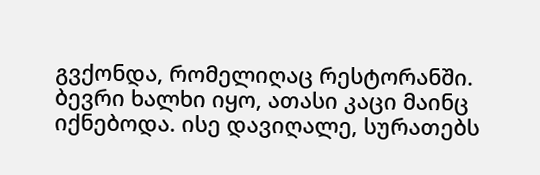გვქონდა, რომელიღაც რესტორანში. ბევრი ხალხი იყო, ათასი კაცი მაინც იქნებოდა. ისე დავიღალე, სურათებს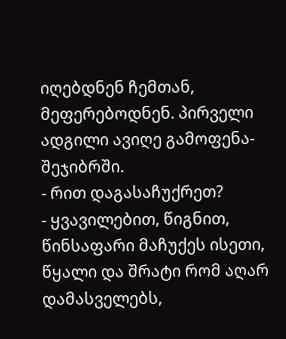იღებდნენ ჩემთან, მეფერებოდნენ. პირველი ადგილი ავიღე გამოფენა-შეჯიბრში.
- რით დაგასაჩუქრეთ?
- ყვავილებით, წიგნით, წინსაფარი მაჩუქეს ისეთი, წყალი და შრატი რომ აღარ დამასველებს,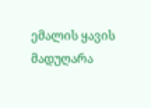ემალის ყავის მადუღარა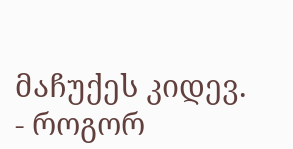მაჩუქეს კიდევ.
- როგორ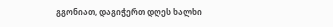გგონიათ, დაგიჭერთ დღეს ხალხი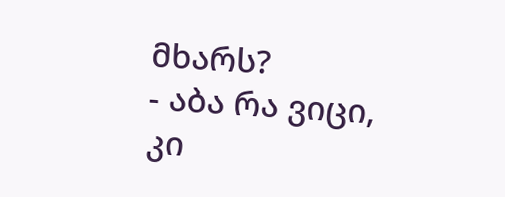მხარს?
- აბა რა ვიცი, კი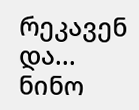რეკავენ და...
ნინო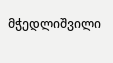მჭედლიშვილი